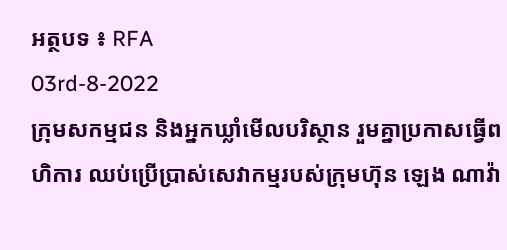អត្ថបទ ៖ RFA
03rd-8-2022
ក្រុមសកម្មជន និងអ្នកឃ្លាំមើលបរិស្ថាន រួមគ្នាប្រកាសធ្វើពហិការ ឈប់ប្រើប្រាស់សេវាកម្មរបស់ក្រុមហ៊ុន ឡេង ណាវ៉ា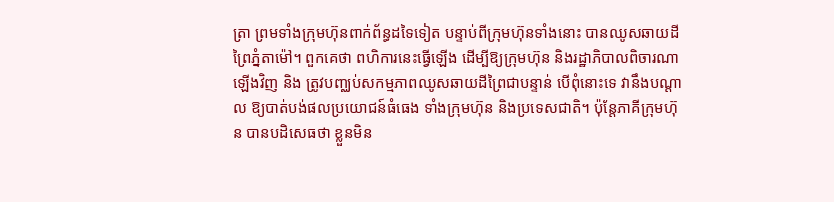ត្រា ព្រមទាំងក្រុមហ៊ុនពាក់ព័ន្ធដទៃទៀត បន្ទាប់ពីក្រុមហ៊ុនទាំងនោះ បានឈូសឆាយដីព្រៃភ្នំតាម៉ៅ។ ពួកគេថា ពហិការនេះធ្វើឡើង ដើម្បីឱ្យក្រុមហ៊ុន និងរដ្ឋាភិបាលពិចារណាឡើងវិញ និង ត្រូវបញ្ឈប់សកម្មភាពឈូសឆាយដីព្រៃជាបន្ទាន់ បើពុំនោះទេ វានឹងបណ្ដាល ឱ្យបាត់បង់ផលប្រយោជន៍ធំធេង ទាំងក្រុមហ៊ុន និងប្រទេសជាតិ។ ប៉ុន្តែភាគីក្រុមហ៊ុន បានបដិសេធថា ខ្លួនមិន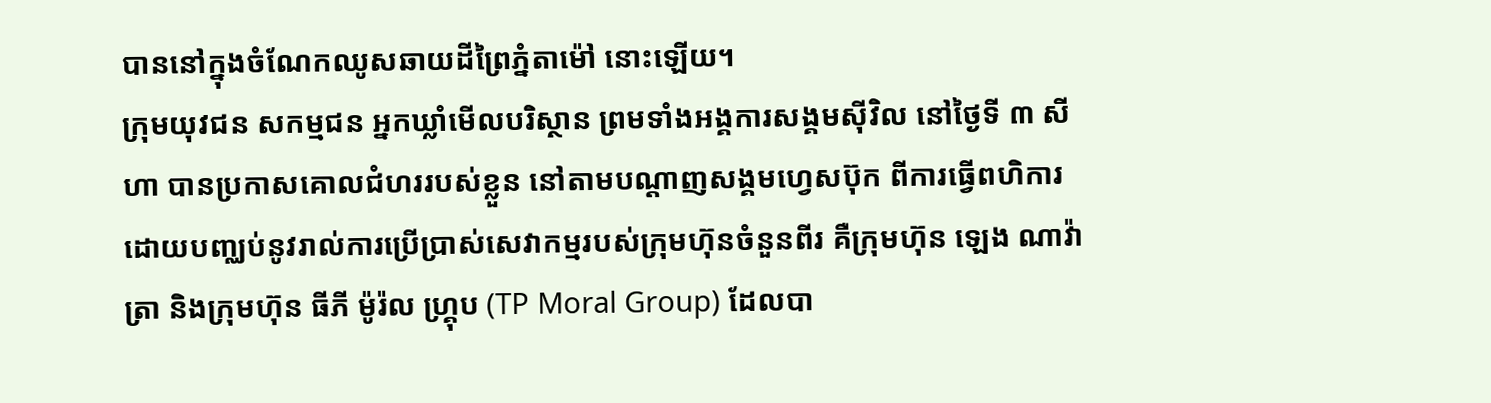បាននៅក្នុងចំណែកឈូសឆាយដីព្រៃភ្នំតាម៉ៅ នោះឡើយ។
ក្រុមយុវជន សកម្មជន អ្នកឃ្លាំមើលបរិស្ថាន ព្រមទាំងអង្គការសង្គមស៊ីវិល នៅថ្ងៃទី ៣ សីហា បានប្រកាសគោលជំហររបស់ខ្លួន នៅតាមបណ្ដាញសង្គមហ្វេសប៊ុក ពីការធ្វើពហិការ ដោយបញ្ឈប់នូវរាល់ការប្រើប្រាស់សេវាកម្មរបស់ក្រុមហ៊ុនចំនួនពីរ គឺក្រុមហ៊ុន ឡេង ណាវ៉ាត្រា និងក្រុមហ៊ុន ធីភី ម៉ូរ៉ល ហ្រ្គុប (TP Moral Group) ដែលបា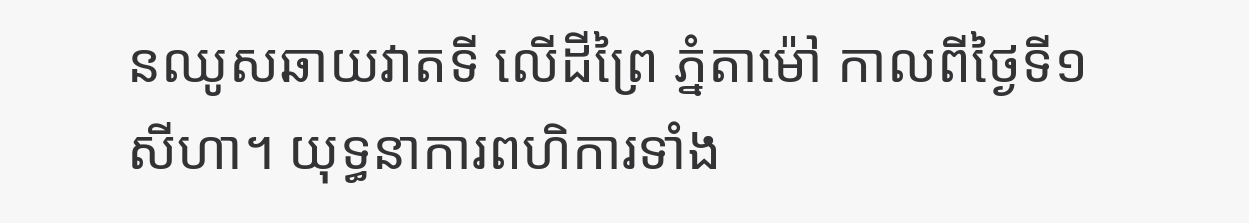នឈូសឆាយវាតទី លើដីព្រៃ ភ្នំតាម៉ៅ កាលពីថ្ងៃទី១ សីហា។ យុទ្ធនាការពហិការទាំង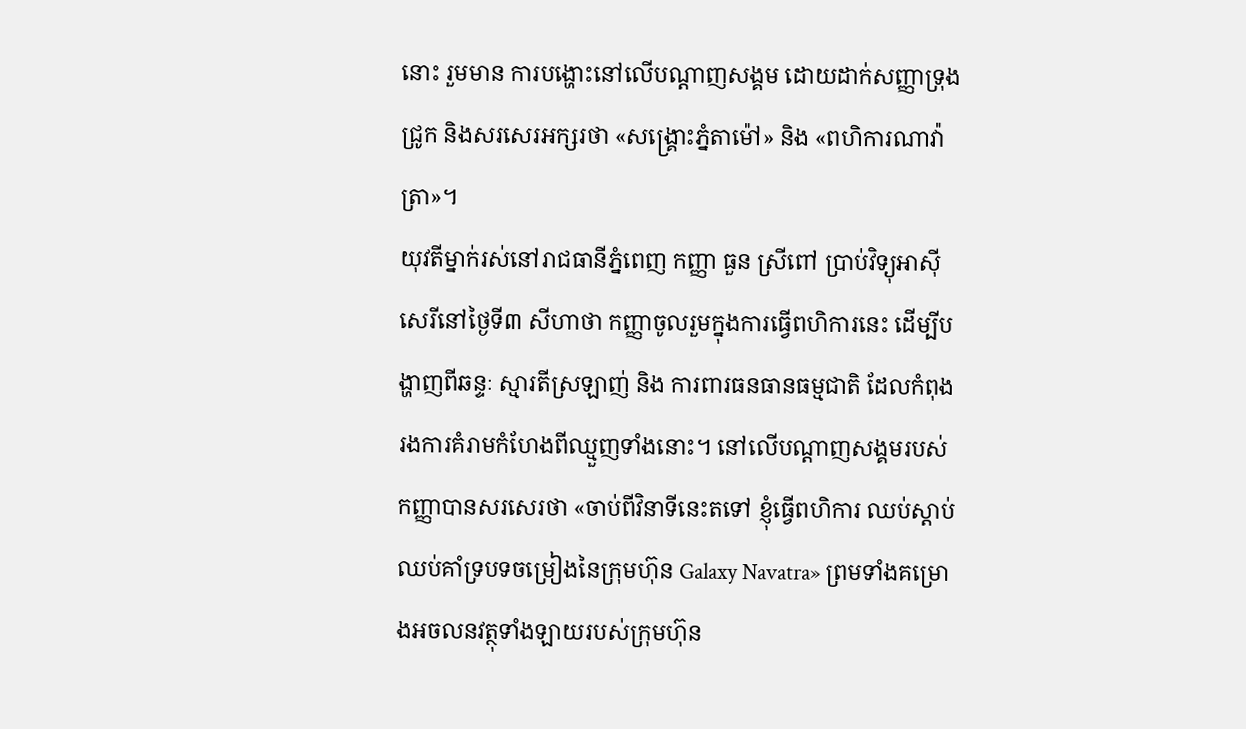នោះ រួមមាន ការបង្ហោះនៅលើបណ្ដាញសង្គម ដោយដាក់សញ្ញាទ្រុងជ្រូក និងសរសេរអក្សរថា «សង្គ្រោះភ្នំតាម៉ៅ» និង «ពហិការណាវ៉ាត្រា»។
យុវតីម្នាក់រស់នៅរាជធានីភ្នំពេញ កញ្ញា ធួន ស្រីពៅ ប្រាប់វិទ្យុអាស៊ីសេរីនៅថ្ងៃទី៣ សីហាថា កញ្ញាចូលរួមក្នុងការធ្វើពហិការនេះ ដើម្បីបង្ហាញពីឆន្ទៈ ស្មារតីស្រឡាញ់ និង ការពារធនធានធម្មជាតិ ដែលកំពុងរងការគំរាមកំហែងពីឈ្មួញទាំងនោះ។ នៅលើបណ្ដាញសង្គមរបស់កញ្ញាបានសរសេរថា «ចាប់ពីវិនាទីនេះតទៅ ខ្ញុំធ្វើពហិការ ឈប់ស្ដាប់ ឈប់គាំទ្របទចម្រៀងនៃក្រុមហ៊ុន Galaxy Navatra» ព្រមទាំងគម្រោងអចលនវត្ថុទាំងឡាយរបស់ក្រុមហ៊ុន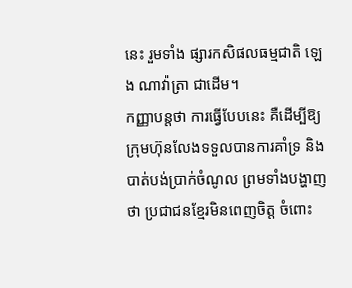នេះ រួមទាំង ផ្សារកសិផលធម្មជាតិ ឡេង ណាវ៉ាត្រា ជាដើម។
កញ្ញាបន្តថា ការធ្វើបែបនេះ គឺដើម្បីឱ្យក្រុមហ៊ុនលែងទទួលបានការគាំទ្រ និងបាត់បង់ប្រាក់ចំណូល ព្រមទាំងបង្ហាញថា ប្រជាជនខ្មែរមិនពេញចិត្ត ចំពោះ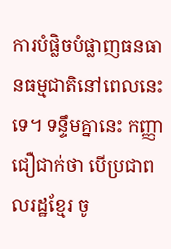ការបំផ្លិចបំផ្លាញធនធានធម្មជាតិនៅពេលនេះទេ។ ទន្ទឹមគ្នានេះ កញ្ញាជឿជាក់ថា បើប្រជាពលរដ្ឋខ្មែរ ចូ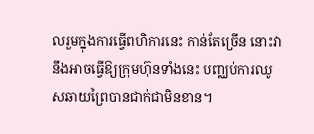លរួមក្នុងការធ្វើពហិការនេះ កាន់តែច្រើន នោះវានឹងអាចធ្វើឱ្យក្រុមហ៊ុនទាំងនេះ បញ្ឈប់ការឈូសឆាយព្រៃបានជាក់ជាមិនខាន។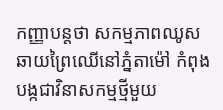កញ្ញាបន្តថា សកម្មភាពឈូសឆាយព្រៃឈើនៅភ្នំតាម៉ៅ កំពុងបង្កជាវិនាសកម្មថ្មីមួយ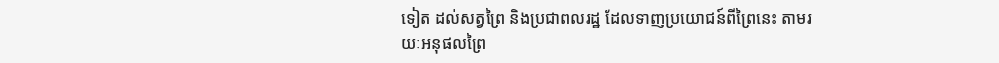ទៀត ដល់សត្វព្រៃ និងប្រជាពលរដ្ឋ ដែលទាញប្រយោជន៍ពីព្រៃនេះ តាមរយៈអនុផលព្រៃ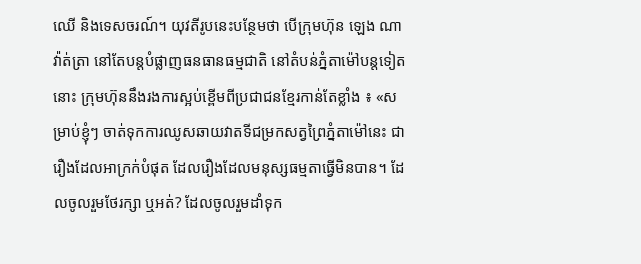ឈើ និងទេសចរណ៍។ យុវតីរូបនេះបន្ថែមថា បើក្រុមហ៊ុន ឡេង ណាវ៉ាត់ត្រា នៅតែបន្តបំផ្លាញធនធានធម្មជាតិ នៅតំបន់ភ្នំតាម៉ៅបន្តទៀតនោះ ក្រុមហ៊ុននឹងរងការស្អប់ខ្ពើមពីប្រជាជនខ្មែរកាន់តែខ្លាំង ៖ «សម្រាប់ខ្ញុំៗ ចាត់ទុកការឈូសឆាយវាតទីជម្រកសត្វព្រៃភ្នំតាម៉ៅនេះ ជារឿងដែលអាក្រក់បំផុត ដែលរឿងដែលមនុស្សធម្មតាធ្វើមិនបាន។ ដែលចូលរួមថែរក្សា ឬអត់? ដែលចូលរួមដាំទុក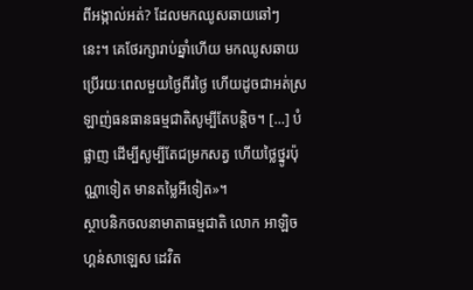ពីអង្កាល់អត់? ដែលមកឈូសឆាយឆៅៗ នេះ។ គេថែរក្សារាប់ឆ្នាំហើយ មកឈូសឆាយប្រើរយៈពេលមួយថ្ងៃពីរថ្ងៃ ហើយដូចជាអត់ស្រឡាញ់ធនធានធម្មជាតិសូម្បីតែបន្តិច។ […] បំផ្លាញ ដើម្បីសូម្បីតែជម្រកសត្វ ហើយថ្លៃថ្នូរប៉ុណ្ណាទៀត មានតម្លៃអីទៀត»។
ស្ថាបនិកចលនាមាតាធម្មជាតិ លោក អាឡិច ហ្គន់សាឡេស ដេវិត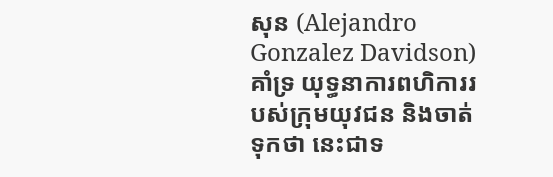សុន (Alejandro Gonzalez Davidson) គាំទ្រ យុទ្ធនាការពហិការរបស់ក្រុមយុវជន និងចាត់ទុកថា នេះជាទ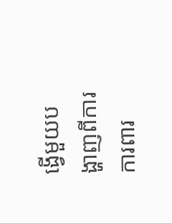ង្វើមួយបង្ហាញពីការការពារ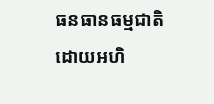ធនធានធម្មជាតិ ដោយអហិ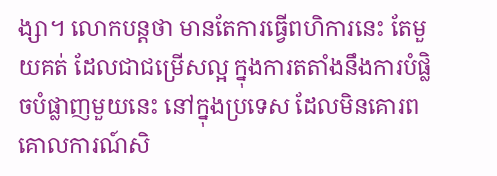ង្សា។ លោកបន្តថា មានតែការធ្វើពហិការនេះ តែមួយគត់ ដែលជាជម្រើសល្អ ក្នុងការតតាំងនឹងការបំផ្លិចបំផ្លាញមួយនេះ នៅក្នុងប្រទេស ដែលមិនគោរពគោលការណ៍សិ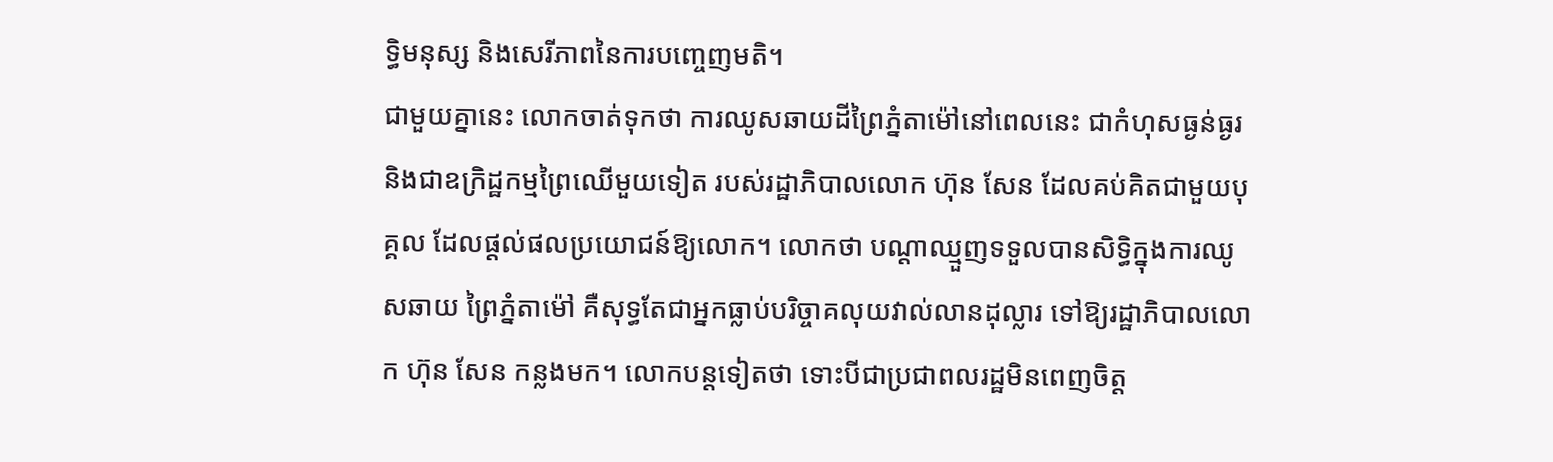ទ្ធិមនុស្ស និងសេរីភាពនៃការបញ្ចេញមតិ។
ជាមួយគ្នានេះ លោកចាត់ទុកថា ការឈូសឆាយដីព្រៃភ្នំតាម៉ៅនៅពេលនេះ ជាកំហុសធ្ងន់ធ្ងរ និងជាឧក្រិដ្ឋកម្មព្រៃឈើមួយទៀត របស់រដ្ឋាភិបាលលោក ហ៊ុន សែន ដែលគប់គិតជាមួយបុគ្គល ដែលផ្ដល់ផលប្រយោជន៍ឱ្យលោក។ លោកថា បណ្ដាឈ្មួញទទួលបានសិទ្ធិក្នុងការឈូសឆាយ ព្រៃភ្នំតាម៉ៅ គឺសុទ្ធតែជាអ្នកធ្លាប់បរិច្ចាគលុយវាល់លានដុល្លារ ទៅឱ្យរដ្ឋាភិបាលលោក ហ៊ុន សែន កន្លងមក។ លោកបន្តទៀតថា ទោះបីជាប្រជាពលរដ្ឋមិនពេញចិត្ត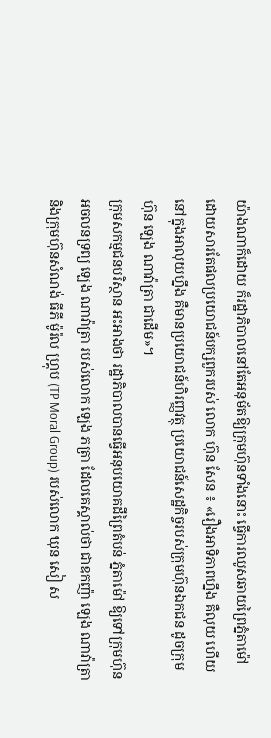យ៉ាងណាក៏ដោយ ក៏រដ្ឋាភិបាលនៅតែអនុម័តឱ្យក្រុមហ៊ុនទាំងនោះ ធ្វើការឈូសឆាយព្រៃភ្នំតាម៉ៅ ដោយសារតែផលប្រយោជន៍បក្សពួករបស់ លោក ហ៊ុន សែន ៖ «រឿងអាទិភាពហ្នឹង គឺលុយ ហើយនៅក្នុងអាលុយហ្នឹង គឺមានប្រយោជន៍ហិរញ្ញវត្ថុ ប្រយោជន៍សេដ្ឋកិច្ចរបស់ក្រុមហ៊ុនឯកជន ដូចក្រុមហ៊ុន ឡេង ណាវ៉ាត្រា ជាដើម»។
ក្រុមសកម្មជនបរិស្ថាន អះអាងថា រដ្ឋាភិបាលបានធ្វើអនុបយោគដីព្រៃតំបន់ ភ្នំតាម៉ៅ ឱ្យទៅក្រុមហ៊ុនអចលនទ្រព្យ ឡេង ណាវ៉ាត្រា របស់លោក ឡេង ភត្រា ដែលគេស្គាល់ថា ជាឧកញ៉ា ឡេង ណាវ៉ាត្រា និងក្រុមហ៊ុនសំណង់ ធីភី ម៉ូរ៉ល ហ្រ្គុប (TP Moral Group) របស់លោក ឃុន សៀ ស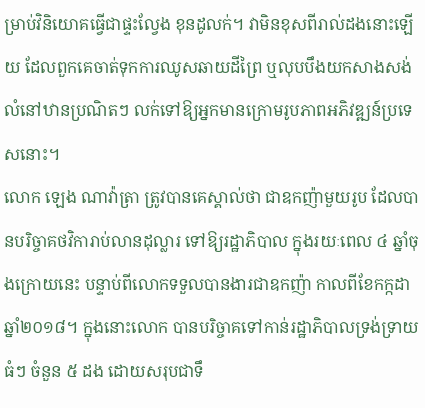ម្រាប់វិនិយោគធ្វើជាផ្ទះល្វែង ខុនដូលក់។ វាមិនខុសពីរាល់ដងនោះឡើយ ដែលពួកគេចាត់ទុកការឈូសឆាយដីព្រៃ ឬលុបបឹងយកសាងសង់លំនៅឋានប្រណិតៗ លក់ទៅឱ្យអ្នកមានក្រោមរូបភាពអភិវឌ្ឍន៍ប្រទេសនោះ។
លោក ឡេង ណាវ៉ាត្រា ត្រូវបានគេស្គាល់ថា ជាឧកញ៉ាមួយរូប ដែលបានបរិច្ចាគថវិការាប់លានដុល្លារ ទៅឱ្យរដ្ឋាភិបាល ក្នុងរយៈពេល ៤ ឆ្នាំចុងក្រោយនេះ បន្ទាប់ពីលោកទទួលបានងារជាឧកញ៉ា កាលពីខែកក្កដា ឆ្នាំ២០១៨។ ក្នុងនោះលោក បានបរិច្ចាគទៅកាន់រដ្ឋាភិបាលទ្រង់ទ្រាយធំៗ ចំនួន ៥ ដង ដោយសរុបជាទឹ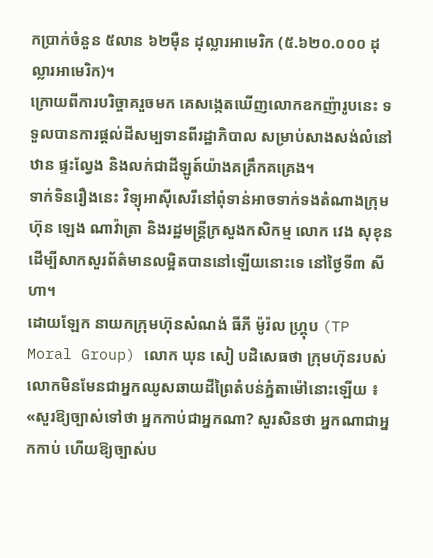កប្រាក់ចំនួន ៥លាន ៦២ម៉ឺន ដុល្លារអាមេរិក (៥.៦២០.០០០ ដុល្លារអាមេរិក)។
ក្រោយពីការបរិច្ចាគរួចមក គេសង្កេតឃើញលោកឧកញ៉ារូបនេះ ទទួលបានការផ្ដល់ដីសម្បទានពីរដ្ឋាភិបាល សម្រាប់សាងសង់លំនៅឋាន ផ្ទះល្វែង និងលក់ជាដីឡូត៍យ៉ាងគគ្រឹកគគ្រេង។
ទាក់ទិនរឿងនេះ វិទ្យុអាស៊ីសេរីនៅពុំទាន់អាចទាក់ទងតំណាងក្រុមហ៊ុន ឡេង ណាវ៉ាត្រា និងរដ្ឋមន្ត្រីក្រសួងកសិកម្ម លោក វេង សុខុន ដើម្បីសាកសួរព័ត៌មានលម្អិតបាននៅឡើយនោះទេ នៅថ្ងៃទី៣ សីហា។
ដោយឡែក នាយកក្រុមហ៊ុនសំណង់ ធីភី ម៉ូរ៉ល ហ្រ្គុប (TP Moral Group) លោក ឃុន សៀ បដិសេធថា ក្រុមហ៊ុនរបស់លោកមិនមែនជាអ្នកឈូសឆាយដីព្រៃតំបន់ភ្នំតាម៉ៅនោះឡើយ ៖ «សួរឱ្យច្បាស់ទៅថា អ្នកកាប់ជាអ្នកណា? សួរសិនថា អ្នកណាជាអ្នកកាប់ ហើយឱ្យច្បាស់ប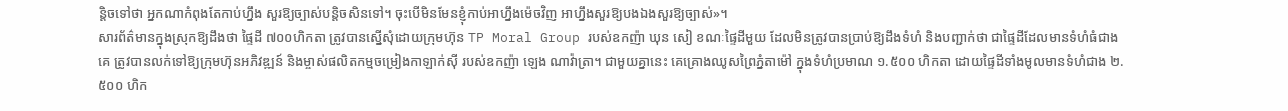ន្តិចទៅថា អ្នកណាកំពុងតែកាប់ហ្នឹង សួរឱ្យច្បាស់បន្តិចសិនទៅ។ ចុះបើមិនមែនខ្ញុំកាប់អាហ្នឹងម៉េចវិញ អាហ្នឹងសួរឱ្យបងឯងសួរឱ្យច្បាស់»។
សារព័ត៌មានក្នុងស្រុកឱ្យដឹងថា ផ្ទៃដី ៧០០ហិកតា ត្រូវបានស្នើសុំដោយក្រុមហ៊ុន TP Moral Group របស់ឧកញ៉ា ឃុន សៀ ខណៈផ្ទៃដីមួយ ដែលមិនត្រូវបានប្រាប់ឱ្យដឹងទំហំ និងបញ្ជាក់ថា ជាផ្ទៃដីដែលមានទំហំធំជាងគេ ត្រូវបានលក់ទៅឱ្យក្រុមហ៊ុនអភិវឌ្ឍន៍ និងម្ចាស់ផលិតកម្មចម្រៀងកាឡាក់ស៊ី របស់ឧកញ៉ា ឡេង ណាវ៉ាត្រា។ ជាមួយគ្នានេះ គេគ្រោងឈូសព្រៃភ្នំតាម៉ៅ ក្នុងទំហំប្រមាណ ១.៥០០ ហិកតា ដោយផ្ទៃដីទាំងមូលមានទំហំជាង ២.៥០០ ហិក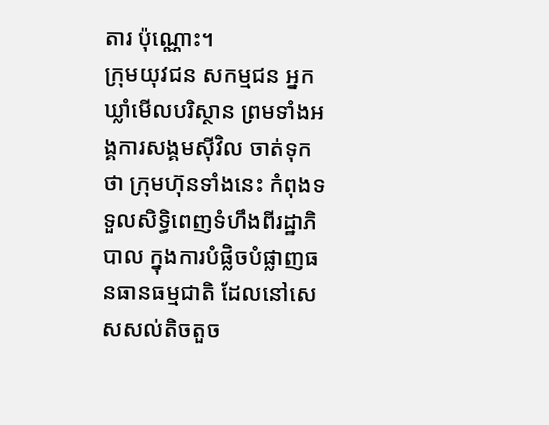តារ ប៉ុណ្ណោះ។
ក្រុមយុវជន សកម្មជន អ្នកឃ្លាំមើលបរិស្ថាន ព្រមទាំងអង្គការសង្គមស៊ីវិល ចាត់ទុកថា ក្រុមហ៊ុនទាំងនេះ កំពុងទទួលសិទ្ធិពេញទំហឹងពីរដ្ឋាភិបាល ក្នុងការបំផ្លិចបំផ្លាញធនធានធម្មជាតិ ដែលនៅសេសសល់តិចតួច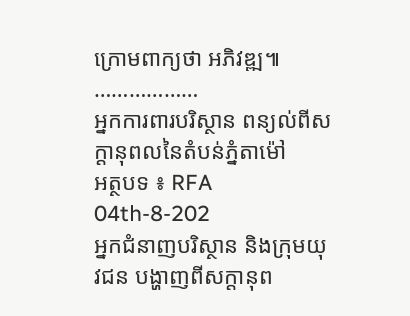ក្រោមពាក្យថា អភិវឌ្ឍ៕
………………
អ្នកការពារបរិស្ថាន ពន្យល់ពីសក្ដានុពលនៃតំបន់ភ្នំតាម៉ៅ
អត្ថបទ ៖ RFA
04th-8-202
អ្នកជំនាញបរិស្ថាន និងក្រុមយុវជន បង្ហាញពីសក្ដានុព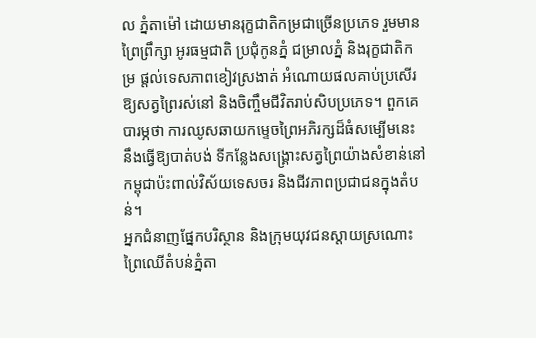ល ភ្នំតាម៉ៅ ដោយមានរុក្ខជាតិកម្រជាច្រើនប្រភេទ រួមមាន ព្រៃព្រឹក្សា អូរធម្មជាតិ ប្រជុំកូនភ្នំ ជម្រាលភ្នំ និងរុក្ខជាតិកម្រ ផ្តល់ទេសភាពខៀវស្រងាត់ អំណោយផលគាប់ប្រសើរ ឱ្យសត្វព្រៃរស់នៅ និងចិញ្ចឹមជីវិតរាប់សិបប្រភេទ។ ពួកគេបារម្ភថា ការឈូសឆាយកម្ទេចព្រៃអភិរក្សដ៏ធំសម្បើមនេះ នឹងធ្វើឱ្យបាត់បង់ ទីកន្លែងសង្គ្រោះសត្វព្រៃយ៉ាងសំខាន់នៅកម្ពុជាប៉ះពាល់វិស័យទេសចរ និងជីវភាពប្រជាជនក្នុងតំបន់។
អ្នកជំនាញផ្នែកបរិស្ថាន និងក្រុមយុវជនស្តាយស្រណោះព្រៃឈើតំបន់ភ្នំតា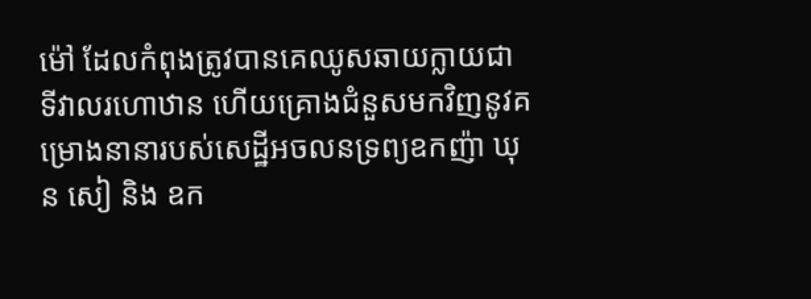ម៉ៅ ដែលកំពុងត្រូវបានគេឈូសឆាយក្លាយជាទីវាលរហោឋាន ហើយគ្រោងជំនួសមកវិញនូវគម្រោងនានារបស់សេដ្ឋីអចលនទ្រព្យឧកញ៉ា ឃុន សៀ និង ឧក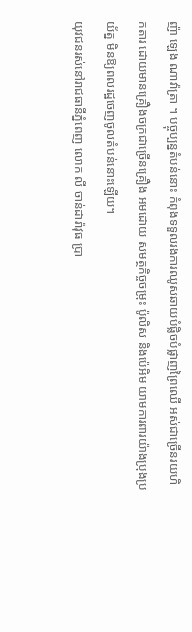ញ៉ា ឡេង ណាវ៉ាត្រា ។ បច្ចុប្បន្នតំបន់នោះ កំពុងទទួលរងការឈូសឆាយបំផ្លិចបំផ្លាញព្រៃឈើ អស់ជាច្រើនរយហិកតារ ដោយមានគ្រឿងចក្រជាច្រើនគ្រឿង អមដោយ សមត្ថកិច្ចចម្រុះ ប៉ូលិស និងប៉េអិម យាមការពារយ៉ាងប្រុងប្រយ័ត្ន មិនឱ្យពលរដ្ឋចេញចូលតំបន់នោះឡើយ។
យុវជនរស់នៅរាជធានីភ្នំពេញ លោក លី ចាន់ដារ៉ាវុធ ប្រា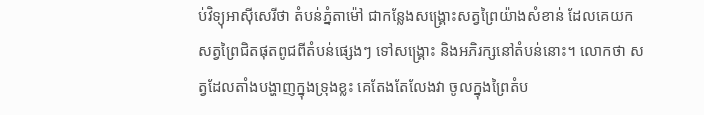ប់វិទ្យុអាស៊ីសេរីថា តំបន់ភ្នំតាម៉ៅ ជាកន្លែងសង្គ្រោះសត្វព្រៃយ៉ាងសំខាន់ ដែលគេយកសត្វព្រៃជិតផុតពូជពីតំបន់ផ្សេងៗ ទៅសង្គ្រោះ និងអភិរក្សនៅតំបន់នោះ។ លោកថា សត្វដែលតាំងបង្ហាញក្នុងទ្រុងខ្លះ គេតែងតែលែងវា ចូលក្នុងព្រៃតំប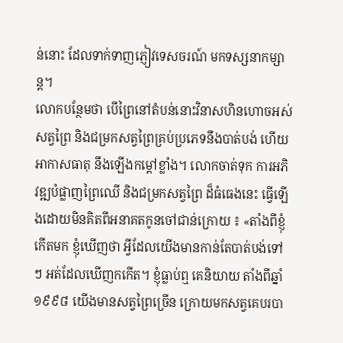ន់នោះ ដែលទាក់ទាញភ្ញៀវទេសចរណ៍ មកទស្សនាកម្សាន្ត។
លោកបន្ថែមថា បើព្រៃនៅតំបន់នោះវិនាសហិនហោចអស់ សត្វព្រៃ និងជម្រកសត្វព្រៃគ្រប់ប្រភេទនឹងបាត់បង់ ហើយអាកាសធាតុ នឹងឡើងកម្តៅខ្លាំង។ លោកចាត់ទុក ការអភិវឌ្ឍបំផ្លាញព្រៃឈើ និងជម្រកសត្វព្រៃ ដ៏ធំធេងនេះ ធ្វើឡើងដោយមិនគិតពីអនាគតកូនចៅជាន់ក្រោយ ៖ «តាំងពីខ្ញុំកើតមក ខ្ញុំឃើញថា អ្វីដែលយើងមានកាន់តែបាត់បង់ទៅ ៗ អត់ដែលឃើញកកើត។ ខ្ញុំធ្លាប់ឮ គេនិយាយ តាំងពីឆ្នាំ ១៩៩៨ យើងមានសត្វព្រៃច្រើន ក្រោយមកសត្វគេបរបា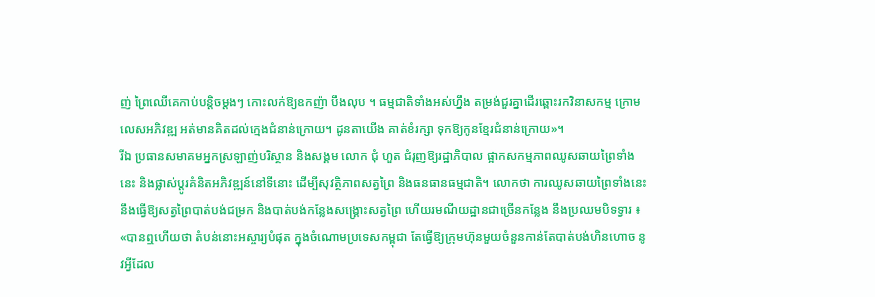ញ់ ព្រៃឈើគេកាប់បន្តិចម្តងៗ កោះលក់ឱ្យឧកញ៉ា បឹងលុប ។ ធម្មជាតិទាំងអស់ហ្នឹង តម្រង់ជួរគ្នាដើរឆ្ពោះរកវិនាសកម្ម ក្រោមលេសអភិវឌ្ឍ អត់មានគិតដល់ក្មេងជំនាន់ក្រោយ។ ដូនតាយើង គាត់ខំរក្សា ទុកឱ្យកូនខ្មែរជំនាន់ក្រោយ»។
រីឯ ប្រធានសមាគមអ្នកស្រឡាញ់បរិស្ថាន និងសង្គម លោក ជុំ ហួត ជំរុញឱ្យរដ្ឋាភិបាល ផ្អាកសកម្មភាពឈូសឆាយព្រៃទាំងនេះ និងផ្លាស់ប្ដូរគំនិតអភិវឌ្ឍន៍នៅទីនោះ ដើម្បីសុវត្ថិភាពសត្វព្រៃ និងធនធានធម្មជាតិ។ លោកថា ការឈូសឆាយព្រៃទាំងនេះ នឹងធ្វើឱ្យសត្វព្រៃបាត់បង់ជម្រក និងបាត់បង់កន្លែងសង្គ្រោះសត្វព្រៃ ហើយរមណីយដ្ឋានជាច្រើនកន្លែង នឹងប្រឈមបិទទ្វារ ៖ «បានឮហើយថា តំបន់នោះអស្ចារ្យបំផុត ក្នុងចំណោមប្រទេសកម្ពុជា តែធ្វើឱ្យក្រុមហ៊ុនមួយចំនួនកាន់តែបាត់បង់ហិនហោច នូវអ្វីដែល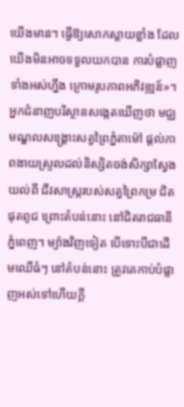យើងមាន។ ធ្វើឱ្យសោកស្តាយខ្លាំង ដែលយើងមិនអាចទទួលយកបាន ការបំផ្លាញទាំងអស់ហ្នឹង ក្រោមរូបភាពអភិវឌ្ឍន៍»។
អ្នកជំនាញបរិស្ថានសង្កេតឃើញថា មជ្ឈមណ្ឌលសង្គ្រោះសត្វព្រៃភ្នំតាម៉ៅ ផ្តល់ភាពងាយស្រួលដល់និស្សិតចង់សិក្សាស្វែងយល់ពី ជីវសាស្ត្ររបស់សត្វព្រៃកម្រ ជិតផុតពូជ ព្រោះតំបន់នោះ នៅជិតរាជធានីភ្នំពេញ។ ម្យ៉ាងវិញទៀត បើទោះបីជាដើមឈើធំៗ នៅតំបន់នោះ ត្រូវគេកាប់បំផ្លាញអស់ទៅហើយក្តី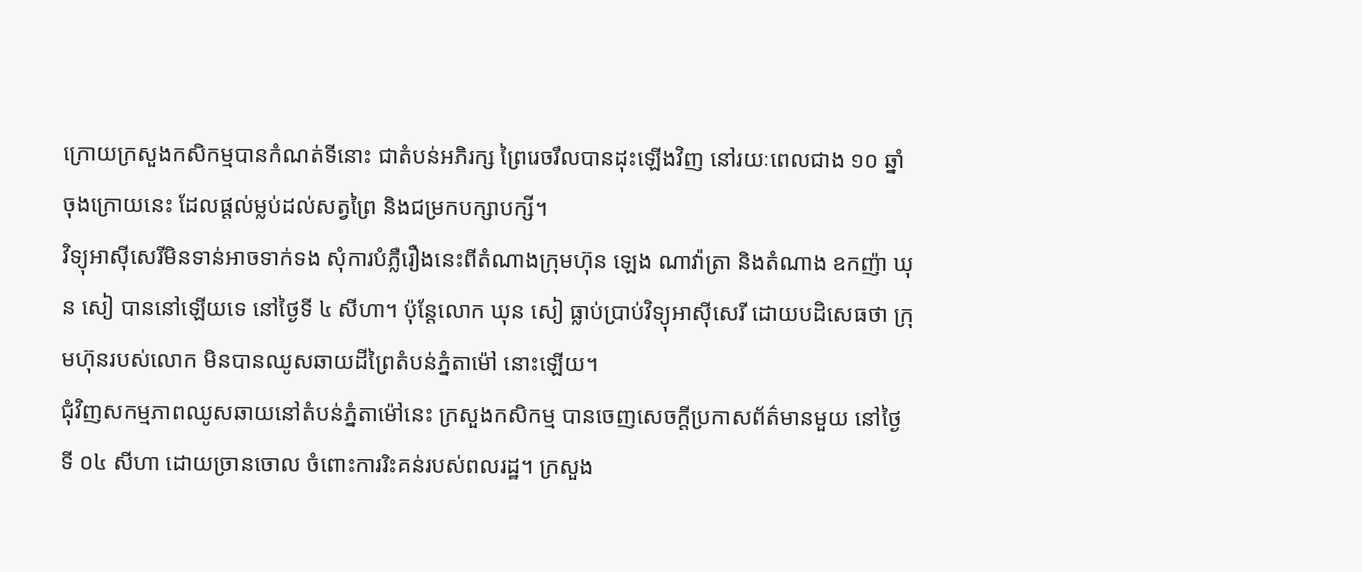ក្រោយក្រសួងកសិកម្មបានកំណត់ទីនោះ ជាតំបន់អភិរក្ស ព្រៃរេចរឹលបានដុះឡើងវិញ នៅរយៈពេលជាង ១០ ឆ្នាំចុងក្រោយនេះ ដែលផ្តល់ម្លប់ដល់សត្វព្រៃ និងជម្រកបក្សាបក្សី។
វិទ្យុអាស៊ីសេរីមិនទាន់អាចទាក់ទង សុំការបំភ្លឺរឿងនេះពីតំណាងក្រុមហ៊ុន ឡេង ណាវ៉ាត្រា និងតំណាង ឧកញ៉ា ឃុន សៀ បាននៅឡើយទេ នៅថ្ងៃទី ៤ សីហា។ ប៉ុន្តែលោក ឃុន សៀ ធ្លាប់ប្រាប់វិទ្យុអាស៊ីសេរី ដោយបដិសេធថា ក្រុមហ៊ុនរបស់លោក មិនបានឈូសឆាយដីព្រៃតំបន់ភ្នំតាម៉ៅ នោះឡើយ។
ជុំវិញសកម្មភាពឈូសឆាយនៅតំបន់ភ្នំតាម៉ៅនេះ ក្រសួងកសិកម្ម បានចេញសេចក្តីប្រកាសព័ត៌មានមួយ នៅថ្ងៃទី ០៤ សីហា ដោយច្រានចោល ចំពោះការរិះគន់របស់ពលរដ្ឋ។ ក្រសួង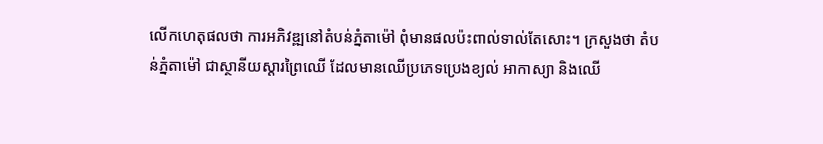លើកហេតុផលថា ការអភិវឌ្ឍនៅតំបន់ភ្នំតាម៉ៅ ពុំមានផលប៉ះពាល់ទាល់តែសោះ។ ក្រសួងថា តំបន់ភ្នំតាម៉ៅ ជាស្ថានីយស្តារព្រៃឈើ ដែលមានឈើប្រភេទប្រេងខ្យល់ អាកាស្យា និងឈើ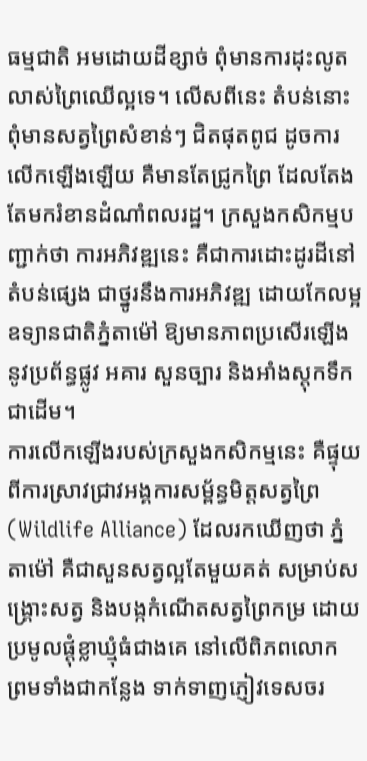ធម្មជាតិ អមដោយដីខ្សាច់ ពុំមានការដុះលូតលាស់ព្រៃឈើល្អទេ។ លើសពីនេះ តំបន់នោះពុំមានសត្វព្រៃសំខាន់ៗ ជិតផុតពូជ ដូចការលើកឡើងឡើយ គឺមានតែជ្រូកព្រៃ ដែលតែងតែមករំខានដំណាំពលរដ្ឋ។ ក្រសួងកសិកម្មបញ្ជាក់ថា ការអភិវឌ្ឍនេះ គឺជាការដោះដូរដីនៅតំបន់ផ្សេង ជាថ្នូរនឹងការអភិវឌ្ឍ ដោយកែលម្អឧទ្យានជាតិភ្នំតាម៉ៅ ឱ្យមានភាពប្រសើរឡើង នូវប្រព័ន្ធផ្លូវ អគារ សួនច្បារ និងអាំងស្តុកទឹកជាដើម។
ការលើកឡើងរបស់ក្រសួងកសិកម្មនេះ គឺផ្ទុយពីការស្រាវជ្រាវអង្គការសម្ព័ន្ធមិត្តសត្វព្រៃ (Wildlife Alliance) ដែលរកឃើញថា ភ្នំតាម៉ៅ គឺជាសួនសត្វល្អតែមួយគត់ សម្រាប់សង្គ្រោះសត្វ និងបង្កកំណើតសត្វព្រៃកម្រ ដោយប្រមូលផ្តុំខ្លាឃ្មុំធំជាងគេ នៅលើពិភពលោក ព្រមទាំងជាកន្លែង ទាក់ទាញភ្ញៀវទេសចរ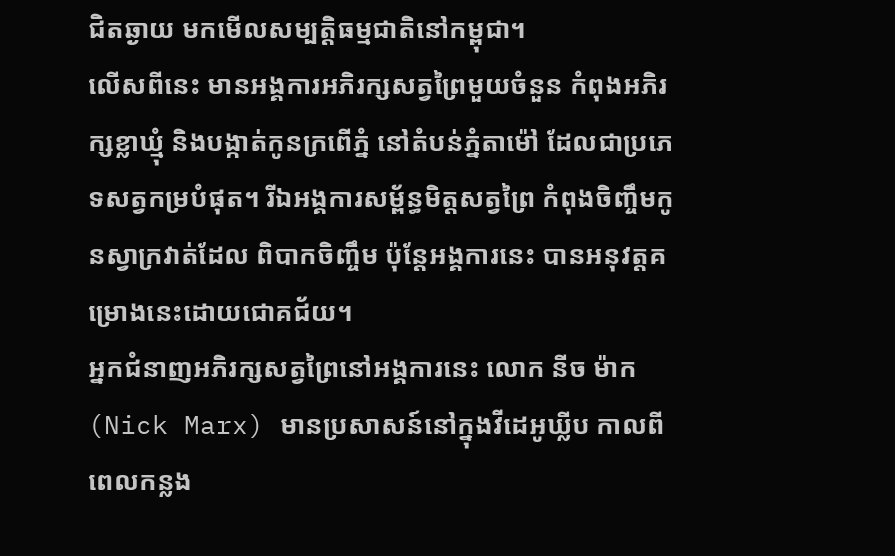ជិតឆ្ងាយ មកមើលសម្បត្តិធម្មជាតិនៅកម្ពុជា។
លើសពីនេះ មានអង្គការអភិរក្សសត្វព្រៃមួយចំនួន កំពុងអភិរក្សខ្លាឃ្មុំ និងបង្កាត់កូនក្រពើភ្នំ នៅតំបន់ភ្នំតាម៉ៅ ដែលជាប្រភេទសត្វកម្របំផុត។ រីឯអង្គការសម្ព័ន្ធមិត្តសត្វព្រៃ កំពុងចិញ្ចឹមកូនស្វាក្រវាត់ដែល ពិបាកចិញ្ចឹម ប៉ុន្តែអង្គការនេះ បានអនុវត្តគម្រោងនេះដោយជោគជ័យ។
អ្នកជំនាញអភិរក្សសត្វព្រៃនៅអង្គការនេះ លោក នីច ម៉ាក (Nick Marx) មានប្រសាសន៍នៅក្នុងវីដេអូឃ្លីប កាលពីពេលកន្លង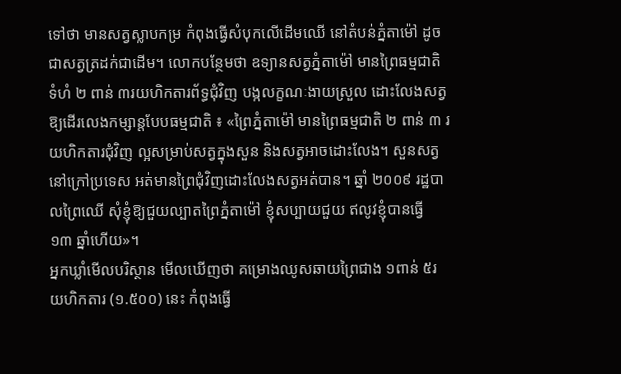ទៅថា មានសត្វស្លាបកម្រ កំពុងធ្វើសំបុកលើដើមឈើ នៅតំបន់ភ្នំតាម៉ៅ ដូចជាសត្វត្រដក់ជាដើម។ លោកបន្ថែមថា ឧទ្យានសត្វភ្នំតាម៉ៅ មានព្រៃធម្មជាតិទំហំ ២ ពាន់ ៣រយហិកតារព័ទ្ធជុំវិញ បង្កលក្ខណៈងាយស្រួល ដោះលែងសត្វឱ្យដើរលេងកម្សាន្តបែបធម្មជាតិ ៖ «ព្រៃភ្នំតាម៉ៅ មានព្រៃធម្មជាតិ ២ ពាន់ ៣ រយហិកតារជុំវិញ ល្អសម្រាប់សត្វក្នុងសួន និងសត្វអាចដោះលែង។ សួនសត្វនៅក្រៅប្រទេស អត់មានព្រៃជុំវិញដោះលែងសត្វអត់បាន។ ឆ្នាំ ២០០៩ រដ្ឋបាលព្រៃឈើ សុំខ្ញុំឱ្យជួយល្បាតព្រៃភ្នំតាម៉ៅ ខ្ញុំសប្បាយជួយ ឥលូវខ្ញុំបានធ្វើ ១៣ ឆ្នាំហើយ»។
អ្នកឃ្លាំមើលបរិស្ថាន មើលឃើញថា គម្រោងឈូសឆាយព្រៃជាង ១ពាន់ ៥រយហិកតារ (១.៥០០) នេះ កំពុងធ្វើ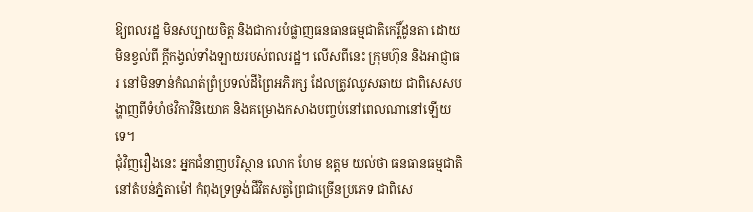ឱ្យពលរដ្ឋ មិនសប្បាយចិត្ត និងជាការបំផ្លាញធនធានធម្មជាតិកេរ្តិ៍ដូនតា ដោយមិនខ្វល់ពី ក្តីកង្វល់ទាំងឡាយរបស់ពលរដ្ឋ។ លើសពីនេះ ក្រុមហ៊ុន និងអាជ្ញាធរ នៅមិនទាន់កំណត់ព្រំប្រទល់ដីព្រៃអភិរក្ស ដែលត្រូវឈូសឆាយ ជាពិសេសបង្ហាញពីទំហំថវិកាវិនិយោគ និងគម្រោងកសាងបញ្ចប់នៅពេលណានៅឡើយទេ។
ជុំវិញរឿងនេះ អ្នកជំនាញបរិស្ថាន លោក ហែម ឧត្តម យល់ថា ធនធានធម្មជាតិនៅតំបន់ភ្នំតាម៉ៅ កំពុងទ្រទ្រង់ជីវិតសត្វព្រៃជាច្រើនប្រភេទ ជាពិសេ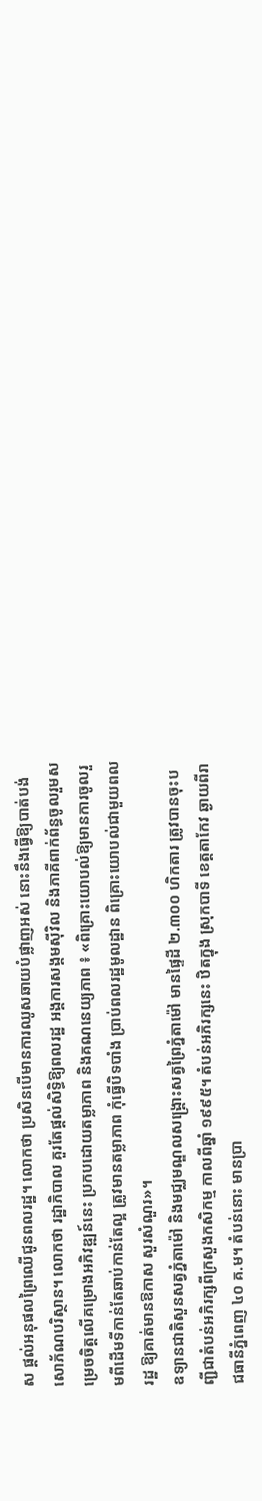ស ផ្តល់អនុផលព្រៃឈើជូនពលរដ្ឋ។ លោកថា ប្រសិនបើមានការឈូសឆាយបំផ្លាញអស់ នោះនឹងធ្វើឱ្យបាត់បង់សោភ័ណបរិស្ថាន។ លោកថា រដ្ឋាភិបាល គួរតែផ្តល់សិទ្ធិឱ្យពលរដ្ឋ អង្គការសង្គមស៊ីវិល និងភាគីពាក់ព័ន្ធចូលរួមសម្រេចចិត្តលើគម្រោងអភិវឌ្ឍន៍នេះ ប្រកបដោយតម្លាភាព និងគណនេយ្យភាព ៖ «ពិគ្រោះយោបល់ឱ្យមានការចូលរួមពីដើមទីកាន់តែឆាប់កាន់តែល្អ ត្រូវមានតម្លាភាព កុំធ្វើបិទបាំង ប្រាប់ពលរដ្ឋមូលដ្ឋាន ពិគ្រោះយោបល់ជាមួយពលរដ្ឋ ឱ្យគាត់មានឱកាស សួរសំណួរ»។
ឧទ្យានជាតិសួនសត្វភ្នំតាម៉ៅ និងមជ្ឈមណ្ឌលសង្គ្រោះសត្វព្រៃភ្នំតាម៉ៅ មានផ្ទៃដី ២.៣០០ ហិកតារ ត្រូវបានចុះបញ្ជីជាតំបន់អភិរក្សពីក្រសួងកសិកម្ម កាលពីឆ្នាំ ១៩៩៥។ តំបន់អភិរក្សនេះ ឋិតក្នុង ស្រុកបាទី ខេត្តតាកែវ ឆ្ងាយពីរាជធានីភ្នំពេញ ៤០ គ.ម។ តំបន់នោះ មានប្រា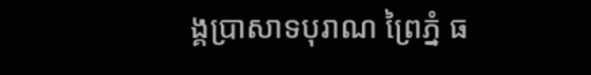ង្គប្រាសាទបុរាណ ព្រៃភ្នំ ធ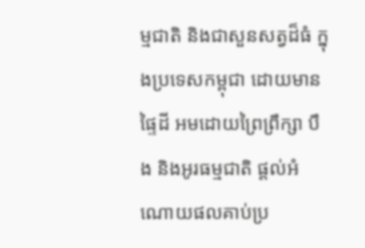ម្មជាតិ និងជាសួនសត្វដ៏ធំ ក្នុងប្រទេសកម្ពុជា ដោយមានផ្ទៃដី អមដោយព្រៃព្រឹក្សា បឹង និងអូរធម្មជាតិ ផ្តល់អំណោយផលគាប់ប្រ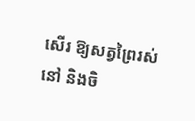សើរ ឱ្យសត្វព្រៃរស់នៅ និងចិ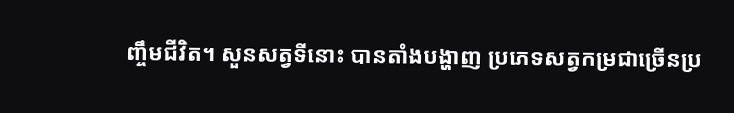ញ្ចឹមជីវិត។ សួនសត្វទីនោះ បានតាំងបង្ហាញ ប្រភេទសត្វកម្រជាច្រើនប្រ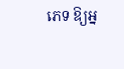ភេទ ឱ្យអ្ន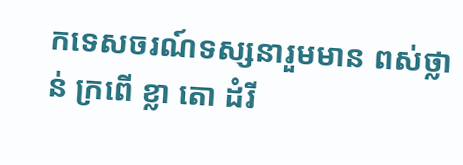កទេសចរណ៍ទស្សនារួមមាន ពស់ថ្លាន់ ក្រពើ ខ្លា តោ ដំរី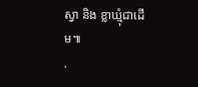ស្វា និង ខ្លាឃ្មុំជាដើម៕
.